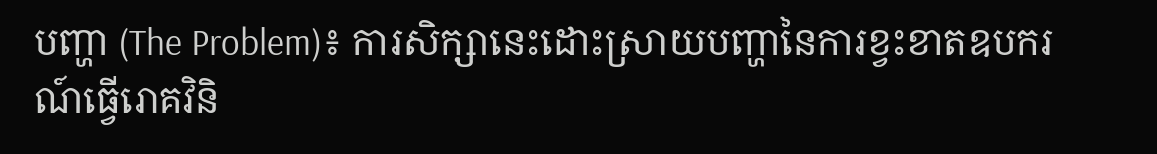បញ្ហា (The Problem)៖ ការសិក្សានេះដោះស្រាយបញ្ហានៃការខ្វះខាតឧបករណ៍ធ្វើរោគវិនិ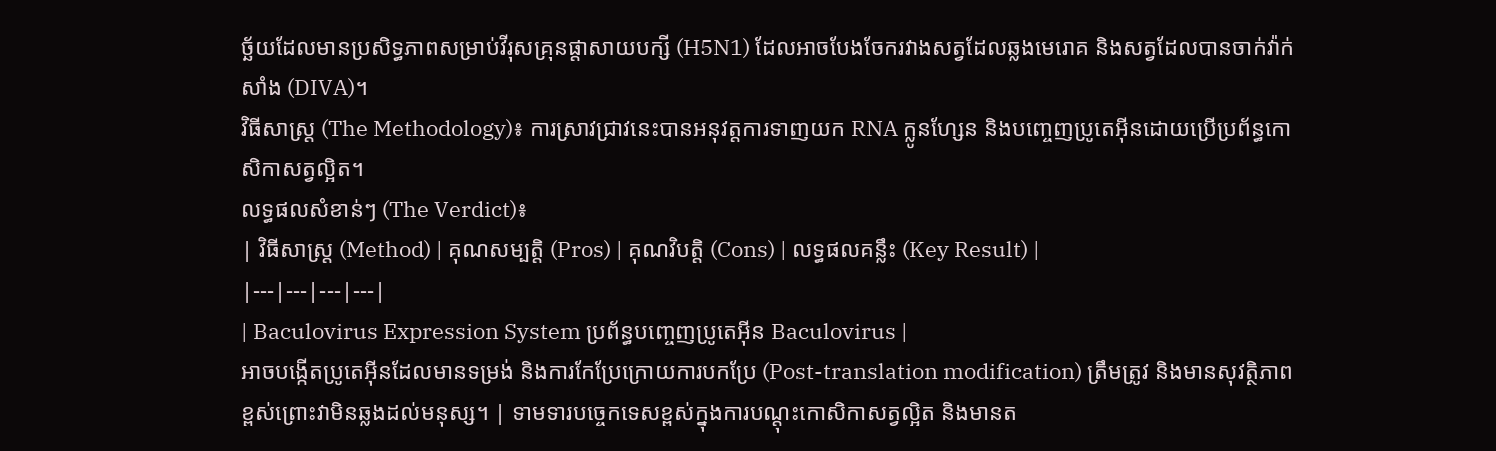ច្ឆ័យដែលមានប្រសិទ្ធភាពសម្រាប់វីរុសគ្រុនផ្តាសាយបក្សី (H5N1) ដែលអាចបែងចែករវាងសត្វដែលឆ្លងមេរោគ និងសត្វដែលបានចាក់វ៉ាក់សាំង (DIVA)។
វិធីសាស្ត្រ (The Methodology)៖ ការស្រាវជ្រាវនេះបានអនុវត្តការទាញយក RNA ក្លូនហ្សែន និងបញ្ចេញប្រូតេអ៊ីនដោយប្រើប្រព័ន្ធកោសិកាសត្វល្អិត។
លទ្ធផលសំខាន់ៗ (The Verdict)៖
| វិធីសាស្ត្រ (Method) | គុណសម្បត្តិ (Pros) | គុណវិបត្តិ (Cons) | លទ្ធផលគន្លឹះ (Key Result) |
|---|---|---|---|
| Baculovirus Expression System ប្រព័ន្ធបញ្ចេញប្រូតេអ៊ីន Baculovirus |
អាចបង្កើតប្រូតេអ៊ីនដែលមានទម្រង់ និងការកែប្រែក្រោយការបកប្រែ (Post-translation modification) ត្រឹមត្រូវ និងមានសុវត្ថិភាពខ្ពស់ព្រោះវាមិនឆ្លងដល់មនុស្ស។ | ទាមទារបច្ចេកទេសខ្ពស់ក្នុងការបណ្តុះកោសិកាសត្វល្អិត និងមានត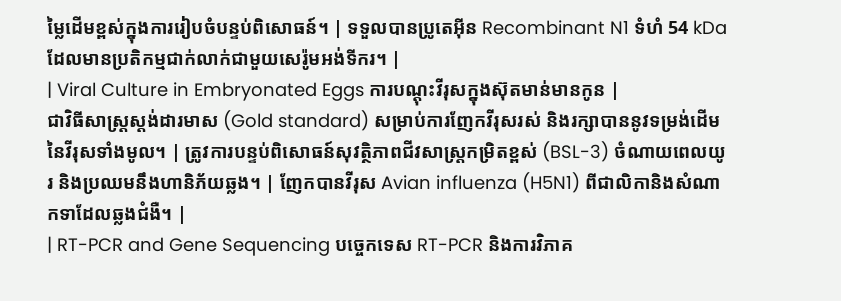ម្លៃដើមខ្ពស់ក្នុងការរៀបចំបន្ទប់ពិសោធន៍។ | ទទួលបានប្រូតេអ៊ីន Recombinant N1 ទំហំ 54 kDa ដែលមានប្រតិកម្មជាក់លាក់ជាមួយសេរ៉ូមអង់ទីករ។ |
| Viral Culture in Embryonated Eggs ការបណ្តុះវីរុសក្នុងស៊ុតមាន់មានកូន |
ជាវិធីសាស្ត្រស្តង់ដារមាស (Gold standard) សម្រាប់ការញែកវីរុសរស់ និងរក្សាបាននូវទម្រង់ដើមនៃវីរុសទាំងមូល។ | ត្រូវការបន្ទប់ពិសោធន៍សុវត្ថិភាពជីវសាស្រ្តកម្រិតខ្ពស់ (BSL-3) ចំណាយពេលយូរ និងប្រឈមនឹងហានិភ័យឆ្លង។ | ញែកបានវីរុស Avian influenza (H5N1) ពីជាលិកានិងសំណាកទាដែលឆ្លងជំងឺ។ |
| RT-PCR and Gene Sequencing បច្ចេកទេស RT-PCR និងការវិភាគ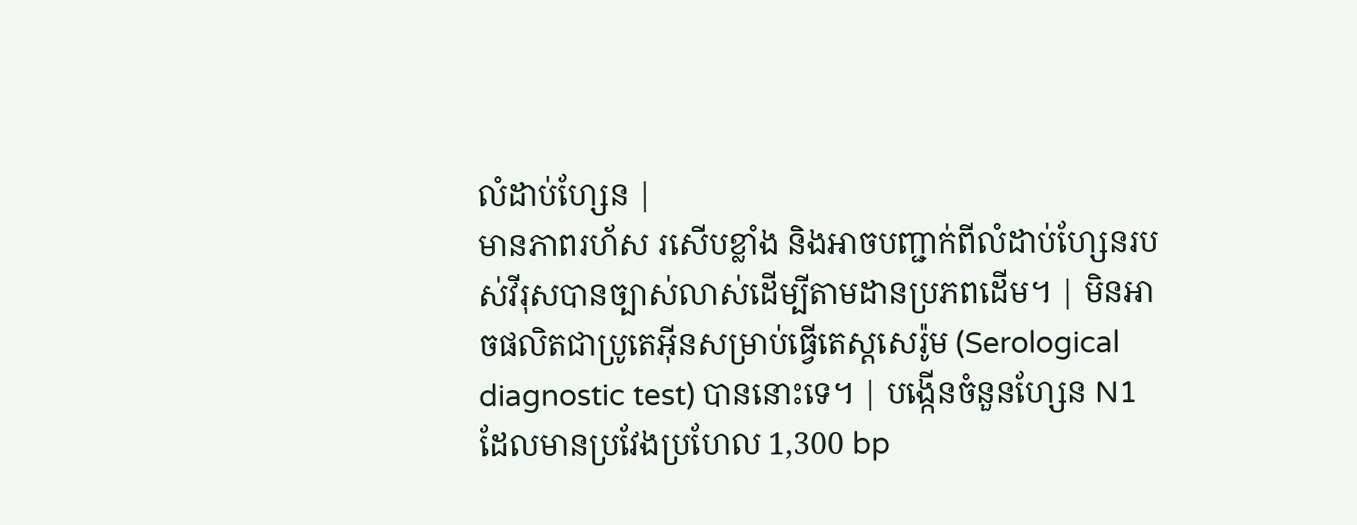លំដាប់ហ្សែន |
មានភាពរហ័ស រសើបខ្លាំង និងអាចបញ្ជាក់ពីលំដាប់ហ្សែនរបស់វីរុសបានច្បាស់លាស់ដើម្បីតាមដានប្រភពដើម។ | មិនអាចផលិតជាប្រូតេអ៊ីនសម្រាប់ធ្វើតេស្តសេរ៉ូម (Serological diagnostic test) បាននោះទេ។ | បង្កើនចំនួនហ្សែន N1 ដែលមានប្រវែងប្រហែល 1,300 bp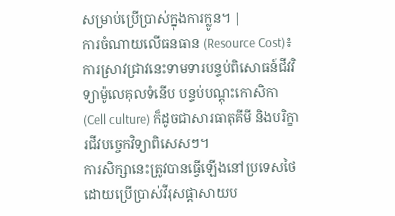សម្រាប់ប្រើប្រាស់ក្នុងការក្លូន។ |
ការចំណាយលើធនធាន (Resource Cost)៖ ការស្រាវជ្រាវនេះទាមទារបន្ទប់ពិសោធន៍ជីវវិទ្យាម៉ូលេគុលទំនើប បន្ទប់បណ្តុះកោសិកា (Cell culture) ក៏ដូចជាសារធាតុគីមី និងបរិក្ខារជីវបច្ចេកវិទ្យាពិសេសៗ។
ការសិក្សានេះត្រូវបានធ្វើឡើងនៅប្រទេសថៃ ដោយប្រើប្រាស់វីរុសផ្តាសាយប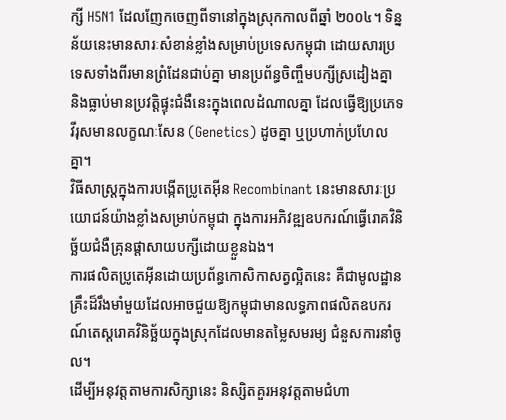ក្សី H5N1 ដែលញែកចេញពីទានៅក្នុងស្រុកកាលពីឆ្នាំ ២០០៤។ ទិន្នន័យនេះមានសារៈសំខាន់ខ្លាំងសម្រាប់ប្រទេសកម្ពុជា ដោយសារប្រទេសទាំងពីរមានព្រំដែនជាប់គ្នា មានប្រព័ន្ធចិញ្ចឹមបក្សីស្រដៀងគ្នា និងធ្លាប់មានប្រវត្តិផ្ទុះជំងឺនេះក្នុងពេលដំណាលគ្នា ដែលធ្វើឱ្យប្រភេទវីរុសមានលក្ខណៈសែន (Genetics) ដូចគ្នា ឬប្រហាក់ប្រហែលគ្នា។
វិធីសាស្ត្រក្នុងការបង្កើតប្រូតេអ៊ីន Recombinant នេះមានសារៈប្រយោជន៍យ៉ាងខ្លាំងសម្រាប់កម្ពុជា ក្នុងការអភិវឌ្ឍឧបករណ៍ធ្វើរោគវិនិច្ឆ័យជំងឺគ្រុនផ្តាសាយបក្សីដោយខ្លួនឯង។
ការផលិតប្រូតេអ៊ីនដោយប្រព័ន្ធកោសិកាសត្វល្អិតនេះ គឺជាមូលដ្ឋានគ្រឹះដ៏រឹងមាំមួយដែលអាចជួយឱ្យកម្ពុជាមានលទ្ធភាពផលិតឧបករណ៍តេស្តរោគវិនិច្ឆ័យក្នុងស្រុកដែលមានតម្លៃសមរម្យ ជំនួសការនាំចូល។
ដើម្បីអនុវត្តតាមការសិក្សានេះ និស្សិតគួរអនុវត្តតាមជំហា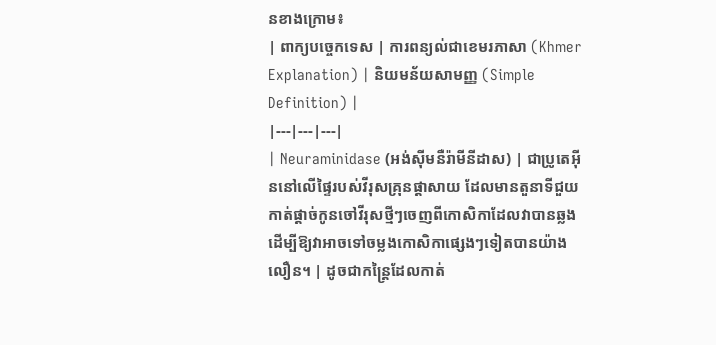នខាងក្រោម៖
| ពាក្យបច្ចេកទេស | ការពន្យល់ជាខេមរភាសា (Khmer Explanation) | និយមន័យសាមញ្ញ (Simple Definition) |
|---|---|---|
| Neuraminidase (អង់ស៊ីមនឺរ៉ាមីនីដាស) | ជាប្រូតេអ៊ីននៅលើផ្ទៃរបស់វីរុសគ្រុនផ្តាសាយ ដែលមានតួនាទីជួយកាត់ផ្តាច់កូនចៅវីរុសថ្មីៗចេញពីកោសិកាដែលវាបានឆ្លង ដើម្បីឱ្យវាអាចទៅចម្លងកោសិកាផ្សេងៗទៀតបានយ៉ាងលឿន។ | ដូចជាកន្ត្រៃដែលកាត់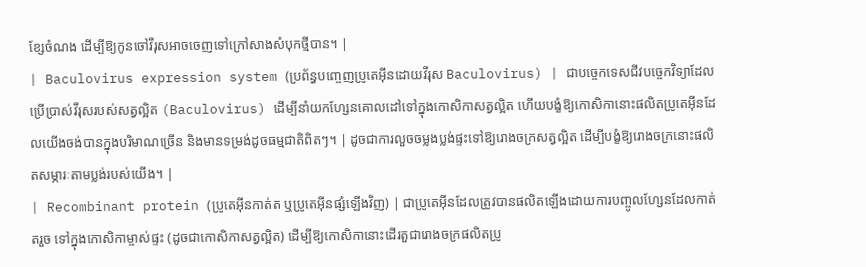ខ្សែចំណង ដើម្បីឱ្យកូនចៅវីរុសអាចចេញទៅក្រៅសាងសំបុកថ្មីបាន។ |
| Baculovirus expression system (ប្រព័ន្ធបញ្ចេញប្រូតេអ៊ីនដោយវីរុស Baculovirus) | ជាបច្ចេកទេសជីវបច្ចេកវិទ្យាដែលប្រើប្រាស់វីរុសរបស់សត្វល្អិត (Baculovirus) ដើម្បីនាំយកហ្សែនគោលដៅទៅក្នុងកោសិកាសត្វល្អិត ហើយបង្ខំឱ្យកោសិកានោះផលិតប្រូតេអ៊ីនដែលយើងចង់បានក្នុងបរិមាណច្រើន និងមានទម្រង់ដូចធម្មជាតិពិតៗ។ | ដូចជាការលួចចម្លងប្លង់ផ្ទះទៅឱ្យរោងចក្រសត្វល្អិត ដើម្បីបង្ខំឱ្យរោងចក្រនោះផលិតសម្ភារៈតាមប្លង់របស់យើង។ |
| Recombinant protein (ប្រូតេអ៊ីនកាត់ត ឬប្រូតេអ៊ីនផ្សំឡើងវិញ) | ជាប្រូតេអ៊ីនដែលត្រូវបានផលិតឡើងដោយការបញ្ចូលហ្សែនដែលកាត់តរួច ទៅក្នុងកោសិកាម្ចាស់ផ្ទះ (ដូចជាកោសិកាសត្វល្អិត) ដើម្បីឱ្យកោសិកានោះដើរតួជារោងចក្រផលិតប្រូ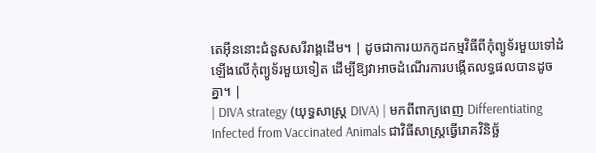តេអ៊ីននោះជំនួសសរីរាង្គដើម។ | ដូចជាការយកកូដកម្មវិធីពីកុំព្យូទ័រមួយទៅដំឡើងលើកុំព្យូទ័រមួយទៀត ដើម្បីឱ្យវាអាចដំណើរការបង្កើតលទ្ធផលបានដូចគ្នា។ |
| DIVA strategy (យុទ្ធសាស្រ្ត DIVA) | មកពីពាក្យពេញ Differentiating Infected from Vaccinated Animals ជាវិធីសាស្ត្រធ្វើរោគវិនិច្ឆ័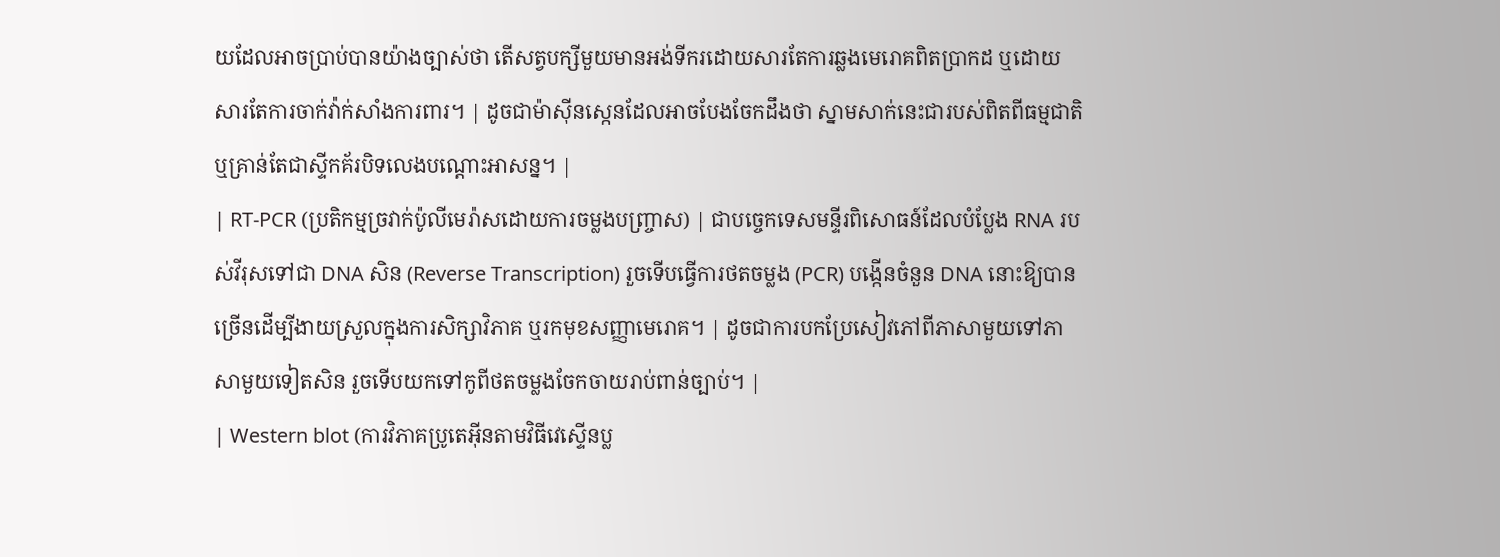យដែលអាចប្រាប់បានយ៉ាងច្បាស់ថា តើសត្វបក្សីមួយមានអង់ទីករដោយសារតែការឆ្លងមេរោគពិតប្រាកដ ឬដោយសារតែការចាក់វ៉ាក់សាំងការពារ។ | ដូចជាម៉ាស៊ីនស្កេនដែលអាចបែងចែកដឹងថា ស្នាមសាក់នេះជារបស់ពិតពីធម្មជាតិ ឬគ្រាន់តែជាស្ទីកគ័របិទលេងបណ្ដោះអាសន្ន។ |
| RT-PCR (ប្រតិកម្មច្រវាក់ប៉ូលីមេរ៉ាសដោយការចម្លងបញ្ច្រាស) | ជាបច្ចេកទេសមន្ទីរពិសោធន៍ដែលបំប្លែង RNA របស់វីរុសទៅជា DNA សិន (Reverse Transcription) រួចទើបធ្វើការថតចម្លង (PCR) បង្កើនចំនួន DNA នោះឱ្យបានច្រើនដើម្បីងាយស្រួលក្នុងការសិក្សាវិភាគ ឬរកមុខសញ្ញាមេរោគ។ | ដូចជាការបកប្រែសៀវភៅពីភាសាមួយទៅភាសាមួយទៀតសិន រួចទើបយកទៅកូពីថតចម្លងចែកចាយរាប់ពាន់ច្បាប់។ |
| Western blot (ការវិភាគប្រូតេអ៊ីនតាមវិធីវេស្ទើនប្ល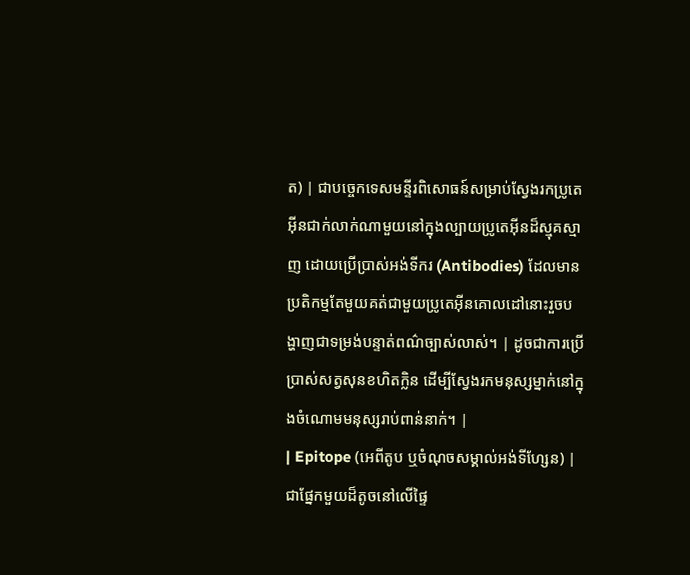ត) | ជាបច្ចេកទេសមន្ទីរពិសោធន៍សម្រាប់ស្វែងរកប្រូតេអ៊ីនជាក់លាក់ណាមួយនៅក្នុងល្បាយប្រូតេអ៊ីនដ៏ស្មុគស្មាញ ដោយប្រើប្រាស់អង់ទីករ (Antibodies) ដែលមានប្រតិកម្មតែមួយគត់ជាមួយប្រូតេអ៊ីនគោលដៅនោះរួចបង្ហាញជាទម្រង់បន្ទាត់ពណ៌ច្បាស់លាស់។ | ដូចជាការប្រើប្រាស់សត្វសុនខហិតក្លិន ដើម្បីស្វែងរកមនុស្សម្នាក់នៅក្នុងចំណោមមនុស្សរាប់ពាន់នាក់។ |
| Epitope (អេពីតូប ឬចំណុចសម្គាល់អង់ទីហ្សែន) | ជាផ្នែកមួយដ៏តូចនៅលើផ្ទៃ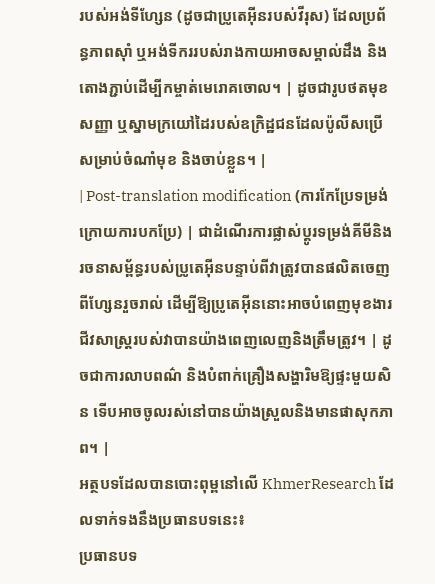របស់អង់ទីហ្សែន (ដូចជាប្រូតេអ៊ីនរបស់វីរុស) ដែលប្រព័ន្ធភាពស៊ាំ ឬអង់ទីកររបស់រាងកាយអាចសម្គាល់ដឹង និងតោងភ្ជាប់ដើម្បីកម្ចាត់មេរោគចោល។ | ដូចជារូបថតមុខសញ្ញា ឬស្នាមក្រយៅដៃរបស់ឧក្រិដ្ឋជនដែលប៉ូលីសប្រើសម្រាប់ចំណាំមុខ និងចាប់ខ្លួន។ |
| Post-translation modification (ការកែប្រែទម្រង់ក្រោយការបកប្រែ) | ជាដំណើរការផ្លាស់ប្តូរទម្រង់គីមីនិងរចនាសម្ព័ន្ធរបស់ប្រូតេអ៊ីនបន្ទាប់ពីវាត្រូវបានផលិតចេញពីហ្សែនរួចរាល់ ដើម្បីឱ្យប្រូតេអ៊ីននោះអាចបំពេញមុខងារជីវសាស្រ្តរបស់វាបានយ៉ាងពេញលេញនិងត្រឹមត្រូវ។ | ដូចជាការលាបពណ៌ និងបំពាក់គ្រឿងសង្ហារិមឱ្យផ្ទះមួយសិន ទើបអាចចូលរស់នៅបានយ៉ាងស្រួលនិងមានផាសុកភាព។ |
អត្ថបទដែលបានបោះពុម្ពនៅលើ KhmerResearch ដែលទាក់ទងនឹងប្រធានបទនេះ៖
ប្រធានបទ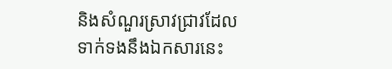និងសំណួរស្រាវជ្រាវដែលទាក់ទងនឹងឯកសារនេះ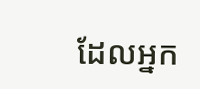ដែលអ្នក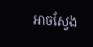អាចស្វែង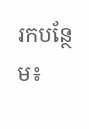រកបន្ថែម៖